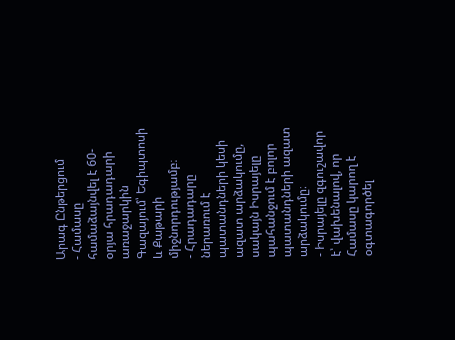Արագ Ընթերցում
- Համասը համաձայնվել է 60-օրյա հրադադարի առաջարկին Գազայում՝ Եգիպտոսի և Քաթարի միջնորդությամբ։
- Հրադադարը ներառում է պատանդների կեսի ազատ արձակումը, սակայն Իսրայելը պահանջում է բոլոր պատանդների ազատ արձակումը։
- Իսրայելը զգուշավոր է՝ վախենալով, որ Համասը կարող է օգտագործել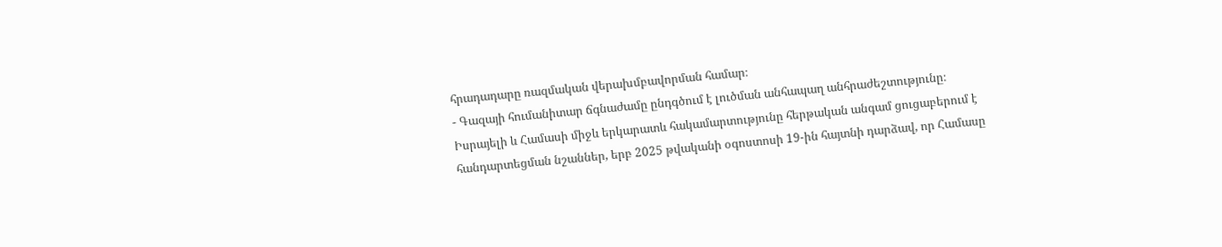հրադադարը ռազմական վերախմբավորման համար։
- Գազայի հումանիտար ճգնաժամը ընդգծում է լուծման անհապաղ անհրաժեշտությունը։
Իսրայելի և Համասի միջև երկարատև հակամարտությունը հերթական անգամ ցուցաբերում է հանդարտեցման նշաններ, երբ 2025 թվականի օգոստոսի 19-ին հայտնի դարձավ, որ Համասը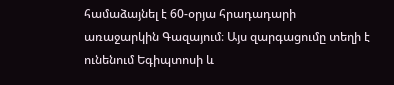համաձայնել է 60-օրյա հրադադարի առաջարկին Գազայում։ Այս զարգացումը տեղի է ունենում Եգիպտոսի և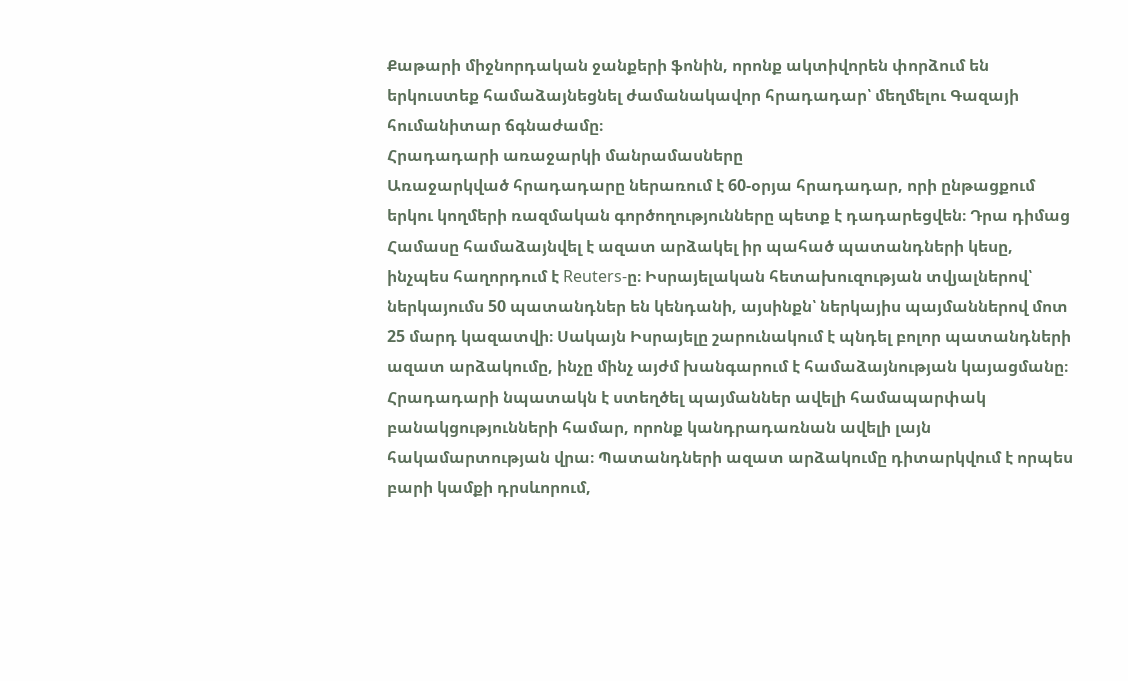Քաթարի միջնորդական ջանքերի ֆոնին, որոնք ակտիվորեն փորձում են երկուստեք համաձայնեցնել ժամանակավոր հրադադար՝ մեղմելու Գազայի հումանիտար ճգնաժամը։
Հրադադարի առաջարկի մանրամասները
Առաջարկված հրադադարը ներառում է 60-օրյա հրադադար, որի ընթացքում երկու կողմերի ռազմական գործողությունները պետք է դադարեցվեն։ Դրա դիմաց Համասը համաձայնվել է ազատ արձակել իր պահած պատանդների կեսը, ինչպես հաղորդում է Reuters-ը։ Իսրայելական հետախուզության տվյալներով՝ ներկայումս 50 պատանդներ են կենդանի, այսինքն՝ ներկայիս պայմաններով մոտ 25 մարդ կազատվի։ Սակայն Իսրայելը շարունակում է պնդել բոլոր պատանդների ազատ արձակումը, ինչը մինչ այժմ խանգարում է համաձայնության կայացմանը։
Հրադադարի նպատակն է ստեղծել պայմաններ ավելի համապարփակ բանակցությունների համար, որոնք կանդրադառնան ավելի լայն հակամարտության վրա։ Պատանդների ազատ արձակումը դիտարկվում է որպես բարի կամքի դրսևորում,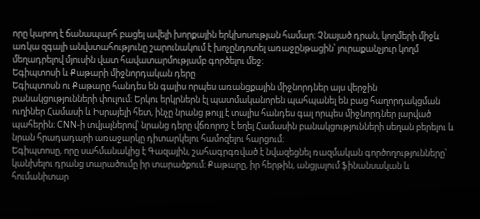որը կարող է ճանապարհ բացել ավելի խորքային երկխոսության համար։ Չնայած դրան, կողմերի միջև առկա զգալի անվստահությունը շարունակում է խոչընդոտել առաջընթացին՝ յուրաքանչյուր կողմ մեղադրելով մյուսին վատ հավատարմությամբ գործելու մեջ։
Եգիպտոսի և Քաթարի միջնորդական դերը
Եգիպտոսն ու Քաթարը հանդես են գալիս որպես առանցքային միջնորդներ այս վերջին բանակցությունների փուլում։ Երկու երկրներն էլ պատմականորեն պահպանել են բաց հաղորդակցման ուղիներ Համասի և Իսրայելի հետ, ինչը նրանց թույլ է տալիս հանդես գալ որպես միջնորդներ լարված պահերին։ CNN-ի տվյալներով՝ նրանց դերը վճռորոշ է եղել Համասին բանակցությունների սեղան բերելու և նրան հրադադարի առաջարկը դիտարկելու համոզելու հարցում։
Եգիպտոսը, որը սահմանակից է Գազային, շահագրգռված է նվազեցնել ռազմական գործողությունները՝ կանխելու դրանց տարածումը իր տարածքում։ Քաթարը, իր հերթին, անցյալում ֆինանսական և հումանիտար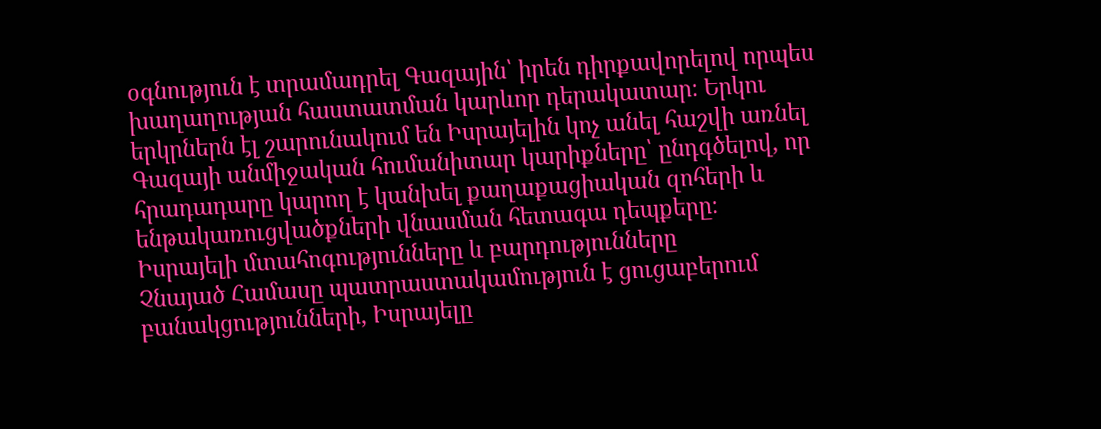օգնություն է տրամադրել Գազային՝ իրեն դիրքավորելով որպես խաղաղության հաստատման կարևոր դերակատար։ Երկու երկրներն էլ շարունակում են Իսրայելին կոչ անել հաշվի առնել Գազայի անմիջական հումանիտար կարիքները՝ ընդգծելով, որ հրադադարը կարող է կանխել քաղաքացիական զոհերի և ենթակառուցվածքների վնասման հետագա դեպքերը։
Իսրայելի մտահոգությունները և բարդությունները
Չնայած Համասը պատրաստակամություն է ցուցաբերում բանակցությունների, Իսրայելը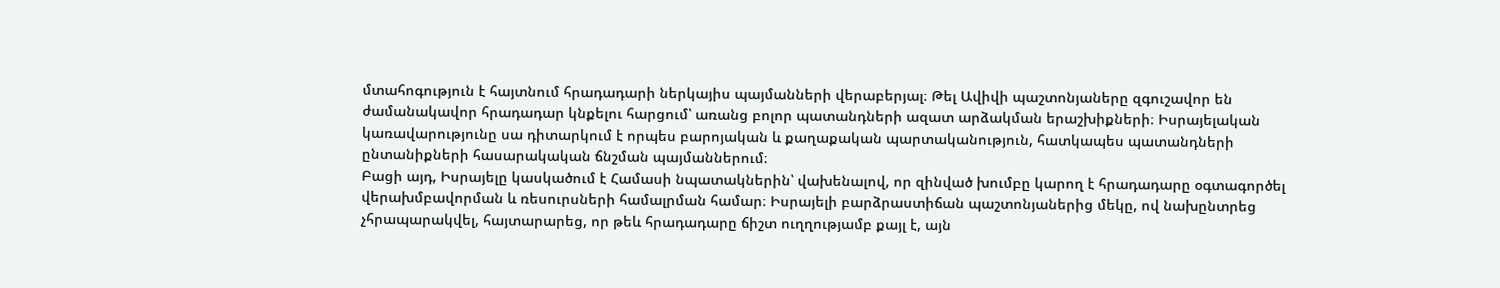մտահոգություն է հայտնում հրադադարի ներկայիս պայմանների վերաբերյալ։ Թել Ավիվի պաշտոնյաները զգուշավոր են ժամանակավոր հրադադար կնքելու հարցում՝ առանց բոլոր պատանդների ազատ արձակման երաշխիքների։ Իսրայելական կառավարությունը սա դիտարկում է որպես բարոյական և քաղաքական պարտականություն, հատկապես պատանդների ընտանիքների հասարակական ճնշման պայմաններում։
Բացի այդ, Իսրայելը կասկածում է Համասի նպատակներին՝ վախենալով, որ զինված խումբը կարող է հրադադարը օգտագործել վերախմբավորման և ռեսուրսների համալրման համար։ Իսրայելի բարձրաստիճան պաշտոնյաներից մեկը, ով նախընտրեց չհրապարակվել, հայտարարեց, որ թեև հրադադարը ճիշտ ուղղությամբ քայլ է, այն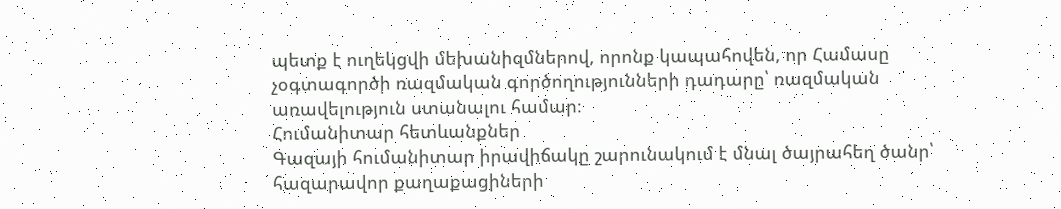պետք է ուղեկցվի մեխանիզմներով, որոնք կապահովեն, որ Համասը չօգտագործի ռազմական գործողությունների դադարը՝ ռազմական առավելություն ստանալու համար։
Հումանիտար հետևանքներ
Գազայի հումանիտար իրավիճակը շարունակում է մնալ ծայրահեղ ծանր՝ հազարավոր քաղաքացիների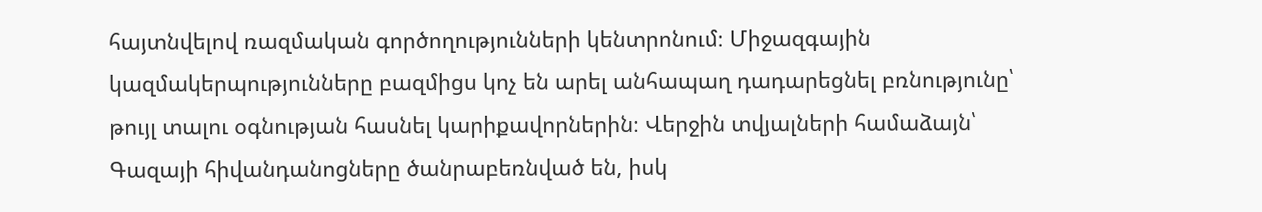հայտնվելով ռազմական գործողությունների կենտրոնում։ Միջազգային կազմակերպությունները բազմիցս կոչ են արել անհապաղ դադարեցնել բռնությունը՝ թույլ տալու օգնության հասնել կարիքավորներին։ Վերջին տվյալների համաձայն՝ Գազայի հիվանդանոցները ծանրաբեռնված են, իսկ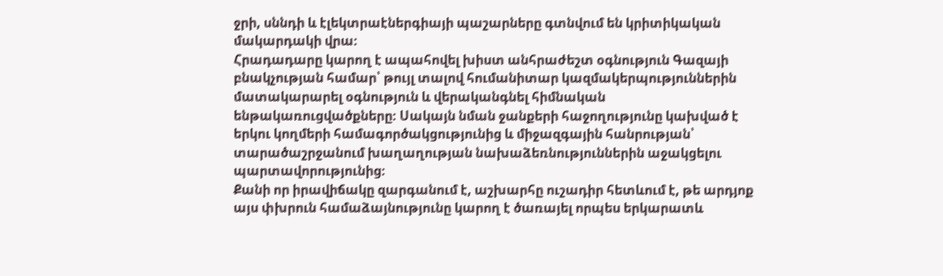ջրի, սննդի և էլեկտրաէներգիայի պաշարները գտնվում են կրիտիկական մակարդակի վրա։
Հրադադարը կարող է ապահովել խիստ անհրաժեշտ օգնություն Գազայի բնակչության համար՝ թույլ տալով հումանիտար կազմակերպություններին մատակարարել օգնություն և վերականգնել հիմնական ենթակառուցվածքները։ Սակայն նման ջանքերի հաջողությունը կախված է երկու կողմերի համագործակցությունից և միջազգային հանրության՝ տարածաշրջանում խաղաղության նախաձեռնություններին աջակցելու պարտավորությունից։
Քանի որ իրավիճակը զարգանում է, աշխարհը ուշադիր հետևում է, թե արդյոք այս փխրուն համաձայնությունը կարող է ծառայել որպես երկարատև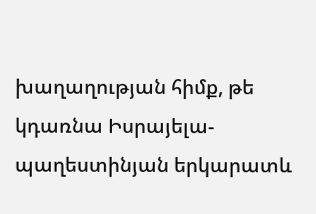խաղաղության հիմք, թե կդառնա Իսրայելա-պաղեստինյան երկարատև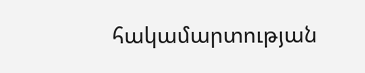հակամարտության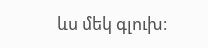ևս մեկ գլուխ։